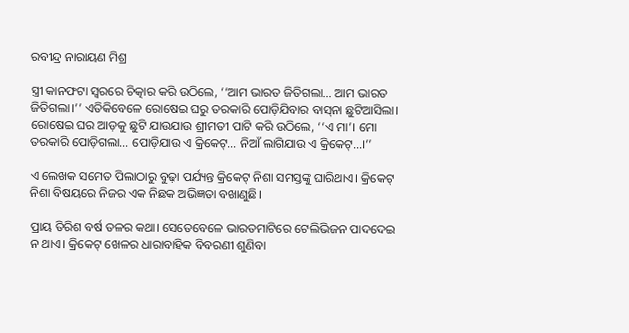ରବୀନ୍ଦ୍ର ନାରାୟଣ ମିଶ୍ର

ସ୍ତ୍ରୀ କାନଫଟା ସ୍ୱରରେ ଚିତ୍କାର କରି ଉଠିଲେ, ‘‘ଆମ ଭାରତ ଜିତିଗଲା… ଆମ ଭାରତ ଜିତିଗଲା।’’ ଏତିକିବେଳେ ରୋଷେଇ ଘରୁ ତରକାରି ପୋଡ଼ିଯିବାର ବାସ୍‌ନା ଛୁଟିଆସିଲା। ରୋଷେଇ ଘର ଆଡ଼କୁ ଛୁଟି ଯାଉଯାଉ ଶ୍ରୀମତୀ ପାଟି କରି ଉଠିଲେ, ‘‘ଏ ମା’। ମୋ ତରକାରି ପୋଡ଼ିଗଲା… ପୋଡ଼ିଯାଉ ଏ କ୍ରିକେଟ୍‌… ନିଆଁ ଲାଗିଯାଉ ଏ କ୍ରିକେଟ୍‌…।’’

ଏ ଲେଖକ ସମେତ ପିଲାଠାରୁ ବୁଢ଼ା ପର୍ଯ୍ୟନ୍ତ କ୍ରିକେଟ୍‌ ନିଶା ସମସ୍ତଙ୍କୁ ଘାରିଥାଏ। କ୍ରିକେଟ୍‌ ନିଶା ବିଷୟରେ ନିଜର ଏକ ନିଛକ ଅଭିଜ୍ଞତା ବଖାଣୁଛି।

ପ୍ରାୟ ତିରିଶ ବର୍ଷ ତଳର କଥା। ସେତେବେଳେ ଭାରତମାଟିରେ ଟେଲିଭିଜନ ପାଦଦେଇ ନ ଥାଏ। କ୍ରିକେଟ୍‌ ଖେଳର ଧାରାବାହିକ ବିବରଣୀ ଶୁଣିବା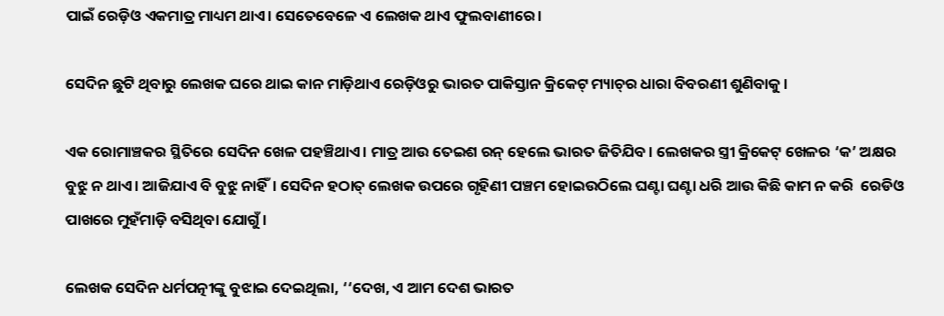ପାଇଁ ରେଡ଼ିଓ ଏକମାତ୍ର ମାଧ୍ୟମ ଥାଏ। ସେତେବେଳେ ଏ ଲେଖକ ଥାଏ ଫୁଲବାଣୀରେ।

ସେଦିନ ଛୁଟି ଥିବାରୁ ଲେଖକ ଘରେ ଥାଇ କାନ ମାଡ଼ିଥାଏ ରେଡ଼ିଓରୁ ଭାରତ ପାକିସ୍ତାନ କ୍ରିକେଟ୍‌ ମ୍ୟାଚ୍‌ର ଧାରା ବିବରଣୀ ଶୁଣିବାକୁ।

ଏକ ରୋମାଞ୍ଚକର ସ୍ଥିତିରେ ସେଦିନ ଖେଳ ପହଞ୍ଚିଥାଏ। ମାତ୍ର ଆଉ ତେଇଶ ରନ୍‌ ହେଲେ ଭାରତ ଜିତିଯିବ। ଲେଖକର ସ୍ତ୍ରୀ କ୍ରିକେଟ୍‌ ଖେଳର ‘କ’ ଅକ୍ଷର ବୁଝୁ ନ ଥାଏ। ଆଜିଯାଏ ବି ବୁଝୁ ନାହିଁ। ସେଦିନ ହଠାତ୍‌ ଲେଖକ ଉପରେ ଗୃହିଣୀ ପଞ୍ଚମ ହୋଇଉଠିଲେ ଘଣ୍ଟା ଘଣ୍ଟା ଧରି ଆଉ କିଛି କାମ ନ କରି  ରେଡିଓ ପାଖରେ ମୁହଁମାଡ଼ି ବସିଥିବା ଯୋଗୁଁ।

ଲେଖକ ସେଦିନ ଧର୍ମପତ୍ନୀଙ୍କୁ ବୁଝାଇ ଦେଇଥିଲା, ‘‘ଦେଖ, ଏ ଆମ ଦେଶ ଭାରତ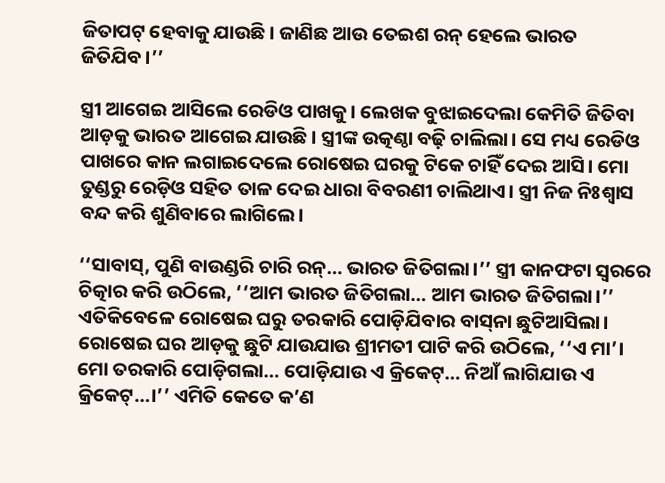ଜିତାପଟ୍‌ ହେବାକୁ ଯାଉଛି। ଜାଣିଛ ଆଉ ତେଇଶ ରନ୍‌ ହେଲେ ଭାରତ ଜିତିଯିବ।’’

ସ୍ତ୍ରୀ ଆଗେଇ ଆସିଲେ ରେଡିଓ ପାଖକୁ। ଲେଖକ ବୁଝାଇଦେଲା କେମିତି ଜିତିବା ଆଡ଼କୁ ଭାରତ ଆଗେଇ ଯାଉଛି। ସ୍ତ୍ରୀଙ୍କ ଉତ୍କଣ୍ଠା ବଢ଼ି ଚାଲିଲା। ସେ ମଧ୍ୟ ରେଡିଓ ପାଖରେ କାନ ଲଗାଇଦେଲେ ରୋଷେଇ ଘରକୁ ଟିକେ ଚାହିଁ ଦେଇ ଆସି। ମୋ ତୁଣ୍ଡରୁ ରେଡ଼ିଓ ସହିତ ତାଳ ଦେଇ ଧାରା ବିବରଣୀ ଚାଲିଥାଏ। ସ୍ତ୍ରୀ ନିଜ ନିଃଶ୍ୱାସ ବନ୍ଦ କରି ଶୁଣିବାରେ ଲାଗିଲେ।

‘‘ସାବାସ୍‌, ପୁଣି ବାଉଣ୍ଡରି ଚାରି ରନ୍‌… ଭାରତ ଜିତିଗଲା।’’ ସ୍ତ୍ରୀ କାନଫଟା ସ୍ୱରରେ ଚିତ୍କାର କରି ଉଠିଲେ, ‘‘ଆମ ଭାରତ ଜିତିଗଲା… ଆମ ଭାରତ ଜିତିଗଲା।’’ ଏତିକିବେଳେ ରୋଷେଇ ଘରୁ ତରକାରି ପୋଡ଼ିଯିବାର ବାସ୍‌ନା ଛୁଟିଆସିଲା। ରୋଷେଇ ଘର ଆଡ଼କୁ ଛୁଟି ଯାଉଯାଉ ଶ୍ରୀମତୀ ପାଟି କରି ଉଠିଲେ, ‘‘ଏ ମା’। ମୋ ତରକାରି ପୋଡ଼ିଗଲା… ପୋଡ଼ିଯାଉ ଏ କ୍ରିକେଟ୍‌… ନିଆଁ ଲାଗିଯାଉ ଏ କ୍ରିକେଟ୍‌…।’’ ଏମିତି କେତେ କ’ଣ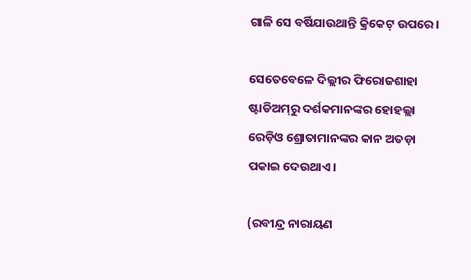ଗାଳି ସେ ବର୍ଷିଯାଉଥାନ୍ତି କ୍ରିକେଟ୍‌ ଉପରେ।

ସେତେବେଳେ ଦିଲ୍ଲୀର ଫିରୋଜଶାହା ଷ୍ଟାଡିଅମ୍‌ରୁ ଦର୍ଶକମାନଙ୍କର ହୋହଲ୍ଲା ରେଡ଼ିଓ ଶ୍ରୋତାମାନଙ୍କର କାନ ଅତଡ଼ା ପକାଇ ଦେଉଥାଏ।

(ରବୀନ୍ଦ୍ର ନାରାୟଣ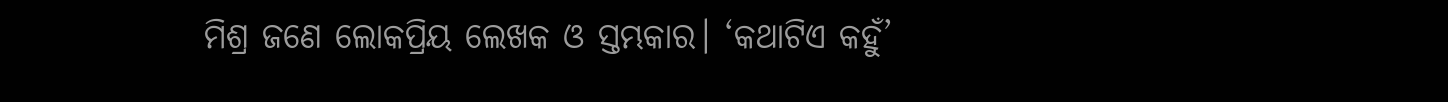ମିଶ୍ର ଜଣେ ଲୋକପ୍ରିୟ ଲେଖକ ଓ ସ୍ତମ୍ଭକାର। ‘କଥାଟିଏ କହୁଁ’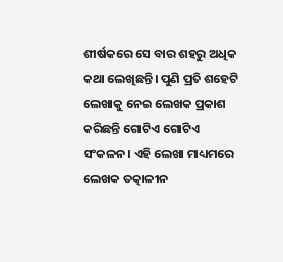ଶୀର୍ଷକରେ ସେ ବାର ଶହରୁ ଅଧିକ କଥା ଲେଖିଛନ୍ତି। ପୁଣି ପ୍ରତି ଶହେଟି ଲେଖାକୁ ନେଇ ଲେଖକ ପ୍ରକାଶ କରିଛନ୍ତି ଗୋଟିଏ ଗୋଟିଏ ସଂକଳନ। ଏହି ଲେଖା ମାଧ୍ୟମରେ ଲେଖକ ତତ୍କାଳୀନ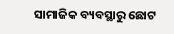ସାମାଜିକ ବ୍ୟବସ୍ଥାରୁ ଛୋଟ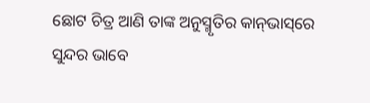ଛୋଟ ଚିତ୍ର ଆଣି ତାଙ୍କ ଅନୁସ୍ମୃତିର କାନ୍‌ଭାସ୍‌ରେ ସୁନ୍ଦର ଭାବେ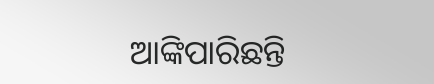ଆଙ୍କିପାରିଛନ୍ତି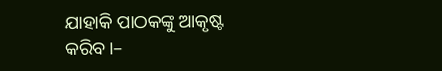ଯାହାକି ପାଠକଙ୍କୁ ଆକୃଷ୍ଟ କରିବ।–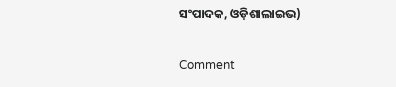ସଂପାଦକ, ଓଡ଼ିଶାଲାଇଭ)

Comment